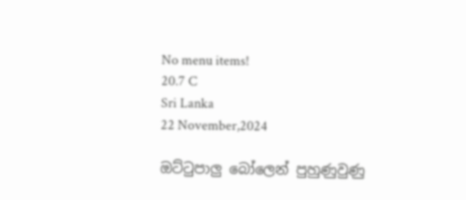No menu items!
20.7 C
Sri Lanka
22 November,2024

ඔට්ටුපාලු‍ බෝලෙන් පුහුණුවුණු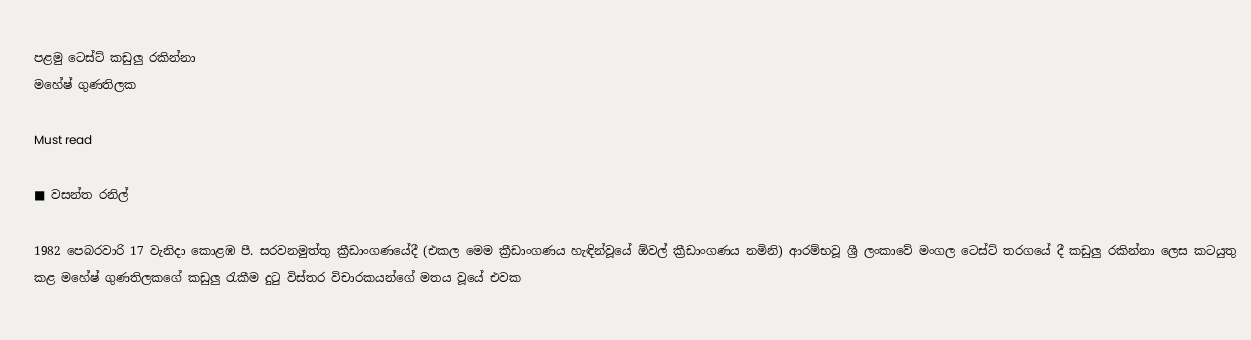පළමු ටෙස්ට් කඩුලු‍ රකින්නා
මහේෂ් ගුණතිලක

Must read

■ වසන්ත රනිල්

1982 පෙබරවාරි 17 වැනිදා කොළඹ පී. සරවනමුත්තු ක්‍රීඩාංගණයේදී (එකල මෙම ක්‍රීඩාංගණය හැඳින්වූයේ ඕවල් ක්‍රීඩාංගණය නමිනි) ආරම්භවූ ශ්‍රී ලංකාවේ මංගල ටෙස්ට් තරගයේ දී කඩුලු‍ රකින්නා ලෙස කටයුතු කළ මහේෂ් ගුණතිලකගේ කඩුලු‍ රැකීම දුටු විස්තර විචාරකයන්ගේ මතය වූයේ එවක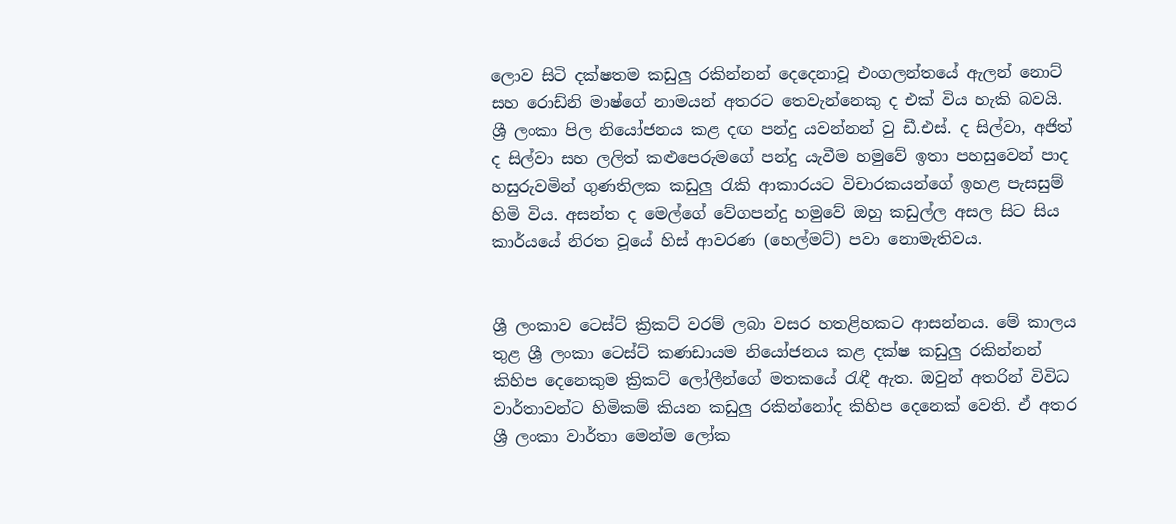ලොව සිටි දක්ෂතම කඩුලු‍ රකින්නන් දෙදෙනාවූ එංගලන්තයේ ඇලන් නොට් සහ රොඩ්නි මාෂ්ගේ නාමයන් අතරට තෙවැන්නෙකු ද එක් විය හැකි බවයි. ශ්‍රී ලංකා පිල නියෝජනය කළ දඟ පන්දු යවන්නන් වු ඩී.එස්. ද සිල්වා, අජිත් ද සිල්වා සහ ලලිත් කළුපෙරුම‍ගේ පන්දු යැවීම හමුවේ ඉතා පහසුවෙන් පාද හසුරුවමින් ගුණතිලක කඩුලු‍ රැකි ආකාරයට විචාරකයන්ගේ ඉහළ පැසසුම් හිමි විය. අසන්ත ද මෙල්ගේ වේගපන්දු හමුවේ ඔහු කඩුල්ල අසල සිට සිය කාර්යයේ නිරත වූයේ හිස් ආවරණ (හෙල්මට්) පවා නොමැතිවය.


ශ්‍රී ලංකාව ටෙස්ට් ක්‍රිකට් වරම් ලබා වසර හතළිහකට ආසන්නය. මේ කාලය තුළ ශ්‍රී ලංකා ටෙස්ට් කණඩායම නියෝජනය කළ දක්ෂ කඩුලු‍ රකින්නන් කිහිප දෙනෙකුම ක්‍රිකට් ලෝලීන්ගේ මතකයේ රැඳී ඇත. ඔවුන් අතරින් විවිධ වාර්තාවන්ට හිමිකම් කියන කඩුලු‍ රකින්නෝද කිහිප දෙනෙක් වෙති. ඒ අතර ශ්‍රී ලංකා වාර්තා මෙන්ම ලෝක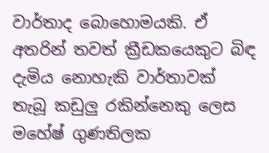වාර්තාද බොහොමයකි. ඒ අතරින් තවත් ක්‍රීඩකයෙකුට බිඳ දැමිය නොහැකි වාර්තාවක් තැබූ කඩුලු‍ රකින්නෙකු ලෙස මහේෂ් ගුණතිලක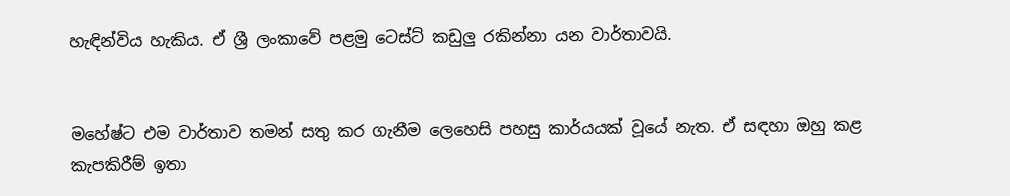හැඳින්විය හැකිය. ඒ ශ්‍රී ලංකාවේ පළමු ටෙස්ට් කඩුලු‍ රකින්නා යන වාර්තාවයි.


මහේෂ්ට එම වාර්තාව තමන් සතු කර ගැනීම ලෙහෙසි පහසු කාර්යයක් වූයේ නැත. ඒ සඳහා ඔහු කළ කැපකිරීම් ඉතා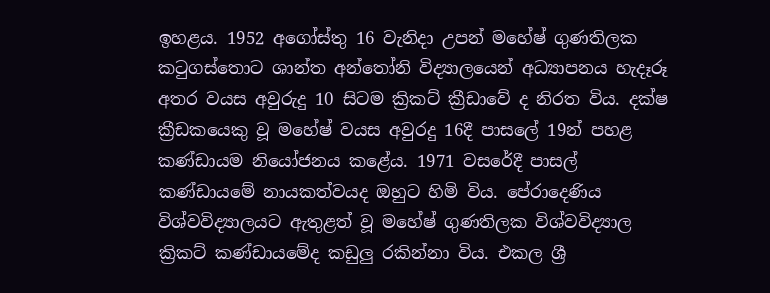ඉහළය. 1952 අගෝස්තු 16 වැනිදා උපන් මහේෂ් ගුණතිලක කටුගස්තොට ශාන්ත අන්තෝනි විද්‍යාලයෙන් අධ්‍යාපනය හැදෑරූ අතර වයස අවුරුදු 10 සිටම ක්‍රිකට් ක්‍රීඩාවේ ද නිරත විය. දක්ෂ ක්‍රීඩකයෙකු වූ මහේෂ් වයස අවුරදු 16දී පාසලේ 19න් පහළ කණ්ඩායම නියෝජනය කළේය. 1971 වසරේදී පාසල් කණ්ඩායමේ නායකත්වයද ඔහුට හිමි විය. පේරාදෙණිය විශ්වවිද්‍යාලයට ඇතුළත් වූ මහේෂ් ගුණතිලක විශ්වවිද්‍යාල ක්‍රිකට් කණ්ඩායමේද කඩුලු‍ රකින්නා විය. එකල ශ්‍රී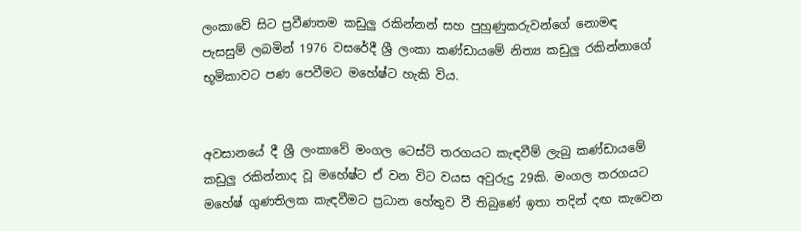ලංකාවේ සිට ප්‍රවීණතම කඩුලු රකින්නන් සහ පුහුණුකරුවන්ගේ නොමඳ පැසසුම් ලබමින් 1976 වසරේදී ශ්‍රී ලංකා කණ්ඩායමේ නිත්‍ය කඩුලු‍ රකින්නාගේ භූමිකාවට පණ පෙවීමට මහේෂ්ට හැකි විය.


අවසානයේ දී ශ්‍රී ලංකාවේ මංගල ටෙස්ට් තරගයට කැඳවීම් ලැබු කණ්ඩායමේ කඩුලු‍ රකින්නාද වූ මහේෂ්ට ඒ වන විට වයස අවුරුදු 29කි. මංගල තරගයට මහේෂ් ගුණතිලක කැඳවීමට ප්‍රධාන හේතුව වී තිබුණේ ඉතා තදින් දඟ කැවෙන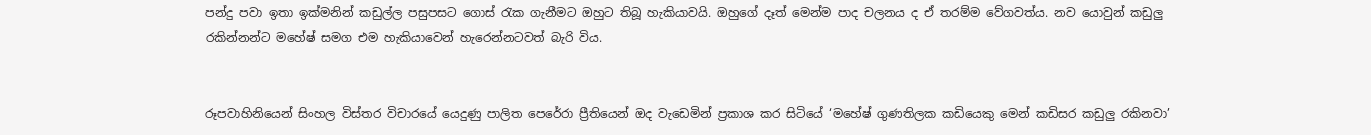පන්දු පවා ඉතා ඉක්මනින් කඩුල්ල පසුපසට ගොස් රැක ගැනීමට ඔහුට තිබූ හැකියාවයි. ඔහුගේ දෑත් මෙන්ම පාද චලනය ද ඒ තරම්ම වේගවත්ය. නව යොවුන් කඩුලු‍ රකින්නන්ට මහේෂ් සමග එම හැකියාවෙන් හැරෙන්නටවත් බැරි විය.


රූපවාහිනියෙන් සිංහල විස්තර විචාරයේ යෙදුණු පාලිත පෙරේරා ප්‍රීතියෙන් ඔද වැඩෙමින් ප්‍රකාශ කර සිටියේ ‘මහේෂ් ගුණතිලක කඩියෙකු මෙන් කඩිසර කඩුලු‍ රකිනවා’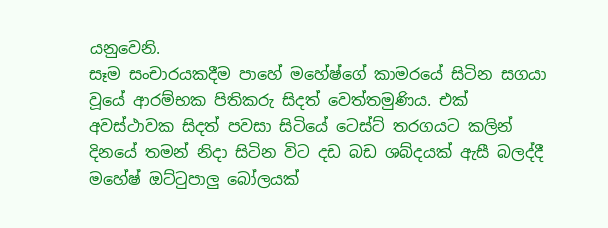යනුවෙනි.
සෑම සංචාරයකදීම පාහේ මහේෂ්ගේ කාමරයේ සිටින සගයා වූයේ ආරම්භක පිතිකරු සිදත් වෙත්තමුණිය. එක් අවස්ථාවක සිදත් පවසා සිටියේ ටෙස්ට් තරගයට කලින් දිනයේ තමන් නිදා සිටින විට දඩ බඩ ශබ්දයක් ඇසී බලද්දී මහේෂ් ඔට්ටුපාලු‍ බෝලයක්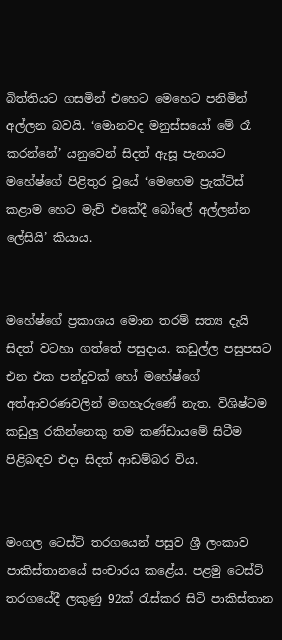බිත්තියට ගසමින් එහෙට මෙහෙට පනිමින් අල්ලන බවයි. ‘මොනවද මනුස්සයෝ මේ රෑ කරන්නේ’ යනුවෙන් සිදත් ඇසූ පැනයට මහේෂ්ගේ පිළිතුර වූයේ ‘මෙහෙම ප්‍රැක්ටිස් කළාම හෙට මැච් එකේදී බෝලේ අල්ලන්න ලේසියි’ කියාය.


මහේෂ්ගේ ප්‍රකාශය මොන තරම් සත්‍ය දැයි සිදත් වටහා ගත්තේ පසුදාය. කඩුල්ල පසුපසට එන එක පන්දුවක් හෝ මහේෂ්ගේ අත්ආවරණවලින් මගහැරුණේ නැත. විශිෂ්ටම කඩුලු‍ රකින්නෙකු තම කණ්ඩායමේ සිටීම පිළිබඳව එදා සිදත් ආඩම්බර විය.


මංගල ටෙස්ට් තරගයෙන් පසුව ශ්‍රී ලංකාව පාකිස්තානයේ සංචාරය කළේය. පළමු ටෙස්ට් තරගයේදී ලකුණු 92ක් රැස්කර සිටි පාකිස්තාන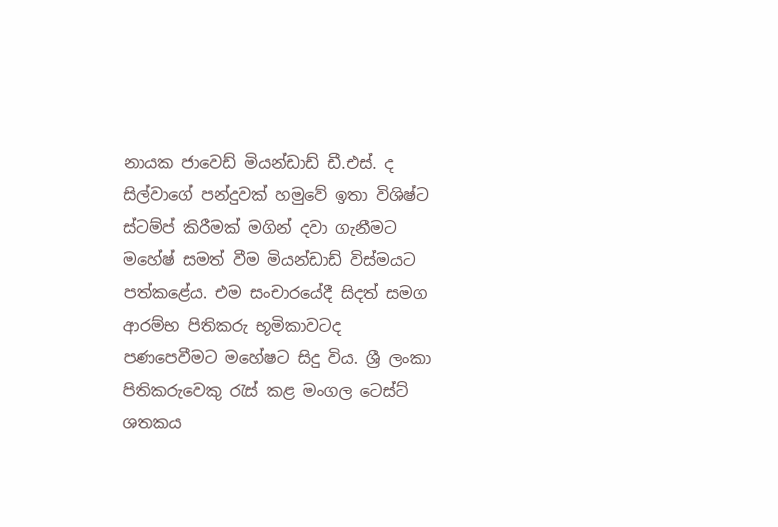නායක ජාවෙඩ් මියන්ඩාඩ් ඩී.එස්. ද සිල්වාගේ පන්දුවක් හමුවේ ඉතා විශිෂ්ට ස්ටම්ප් කිරීමක් මගින් දවා ගැනීමට මහේෂ් සමත් වීම මියන්ඩාඩ් විස්මයට පත්කළේය. එම සංචාරයේදී සිදත් සමග ආරම්භ පිතිකරු භූමිකාවටද පණපෙවීමට මහේෂට සිදු විය. ශ්‍රී ලංකා පිතිකරුවෙකු රැස් කළ මංගල ටෙස්ට් ශතකය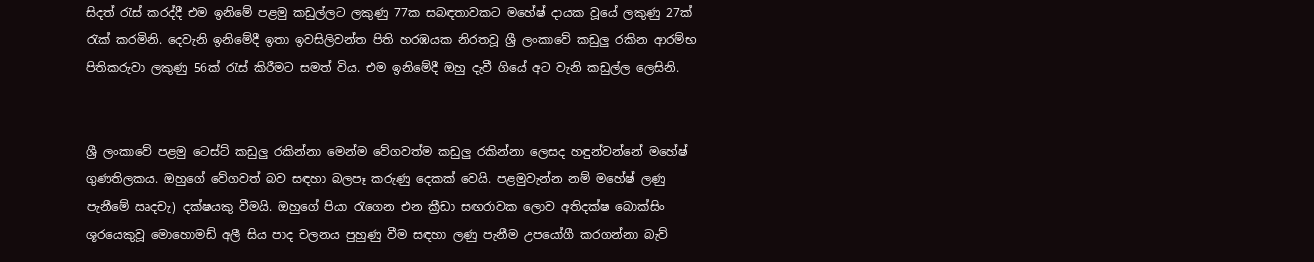සිදත් රැස් කරද්දී එම ඉනිමේ පළමු කඩුල්ලට ලකුණු 77ක සබඳතාවකට මහේෂ් දායක වූයේ ලකුණු 27ක් රැක් කරමිනි. දෙවැනි ඉනිමේදී ඉතා ඉවසිලිවන්ත පිති හරඹයක නිරතවූ ශ්‍රී ලංකාවේ කඩුලු‍ රකින ආරම්භ පිතිකරුවා ලකුණු 56ක් රැස් කිරීමට සමත් විය. එම ඉනිමේදී ඔහු දැවී ගියේ අට වැනි කඩුල්ල ලෙසිනි.


ශ්‍රී ලංකාවේ පළමු ටෙස්ට් කඩුලු‍ රකින්නා මෙන්ම වේගවත්ම කඩුලු‍ රකින්නා ලෙසද හඳුන්වන්නේ මහේෂ් ගුණතිලකය. ඔහුගේ වේගවත් බව සඳහා බලපෑ කරුණු දෙකක් වෙයි. පළමුවැන්න නම් මහේෂ් ලණු පැනීමේ ඍදචැ) දක්ෂයකු වීමයි. ඔහුගේ පියා රැගෙන එන ක්‍රීඩා සඟරාවක ලොව අතිදක්ෂ බොක්සිං ශූරයෙකුවූ මොහොමඩ් අලී සිය පාද චලනය පුහුණු වීම සඳහා ලණු පැනීම උපයෝගී කරගන්නා බැව්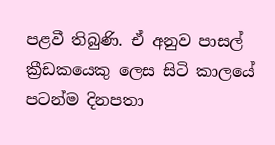පළවී තිබුණි. ඒ අනුව පාසල් ක්‍රීඩකයෙකු ලෙස සිටි කාලයේ පටන්ම දිනපතා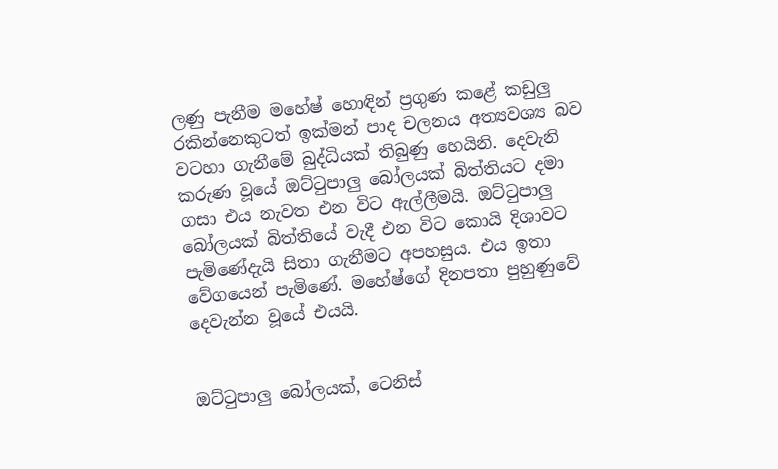ලණු පැනීම මහේෂ් හොඳින් ප්‍රගුණ කළේ කඩුලු‍ රකින්නෙකුටත් ඉක්මන් පාද චලනය අත්‍යවශ්‍ය බව වටහා ගැනීමේ බුද්ධියක් තිබුණු හෙයිනි. දෙවැනි කරුණ වූයේ ඔට්ටුපාලු‍ බෝලයක් බිත්තියට දමා ගසා එය නැවත එන විට ඇල්ලීමයි. ඔට්ටුපාලු‍ බෝලයක් බිත්තියේ වැදී එන විට කොයි දිශාවට පැමිණේදැයි සිතා ගැනීමට අපහසුය. එය ඉතා වේගයෙන් පැමිණේ. මහේෂ්ගේ දිනපතා පුහුණුවේ දෙවැන්න වූයේ එයයි.


ඔට්ටුපාලු‍ බෝලයක්, ටෙනිස්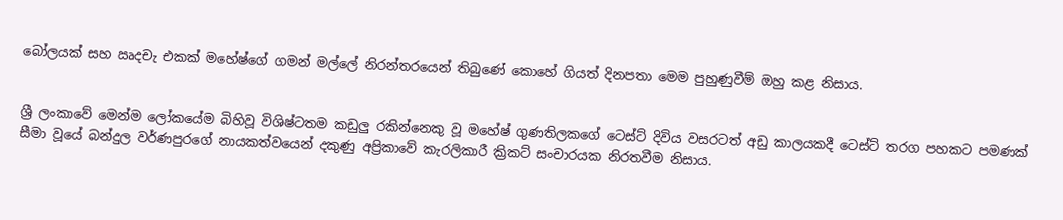බෝලයක් සහ ඍදචැ එකක් මහේෂ්ගේ ගමන් මල්ලේ නිරන්තරයෙන් තිබුණේ කොහේ ගියත් දිනපතා මෙම පුහුණුවීම් ඔහු කළ නිසාය.


ශ්‍රී ලංකාවේ මෙන්ම ලෝකයේම බිහිවූ විශිෂ්ටතම කඩුලු‍ රකින්නෙකු වූ මහේෂ් ගුණතිලකගේ ටෙස්ට් දිවිය වසරටත් අඩු කාලයකදී ටෙස්ට් තරග පහකට පමණක් සීමා වූයේ බන්දුල වර්ණපුරගේ නායකත්වයෙන් දකුණු අප්‍රිකාවේ කැරලිකාරී ක්‍රිකට් සංචාරයක නිරතවීම නිසාය.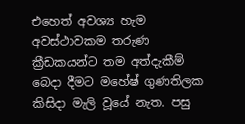එහෙත් අවශ්‍ය හැම අවස්ථාවකම තරුණ ක්‍රීඩකයන්ට තම අත්දැකීම් බෙදා දීමට මහේෂ් ගුණතිලක කිසිදා මැලි වූයේ නැත. පසු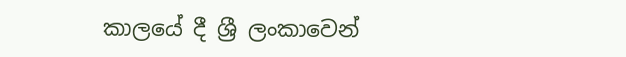කාලයේ දී ශ්‍රී ලංකාවෙන්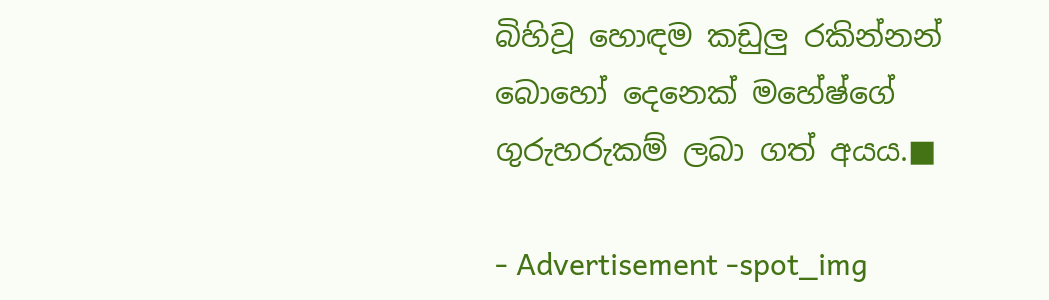බිහිවූ හොඳම කඩුලු‍ රකින්නන් බොහෝ දෙනෙක් මහේෂ්ගේ ගුරුහරුකම් ලබා ගත් අයය.■

- Advertisement -spot_img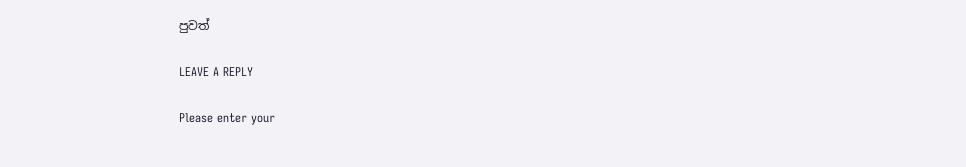පුවත්

LEAVE A REPLY

Please enter your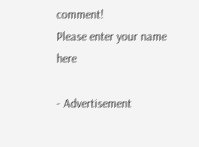comment!
Please enter your name here

- Advertisement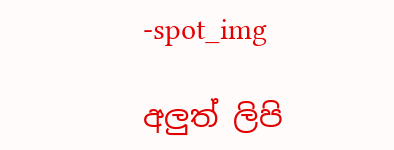-spot_img

අලුත් ලිපි